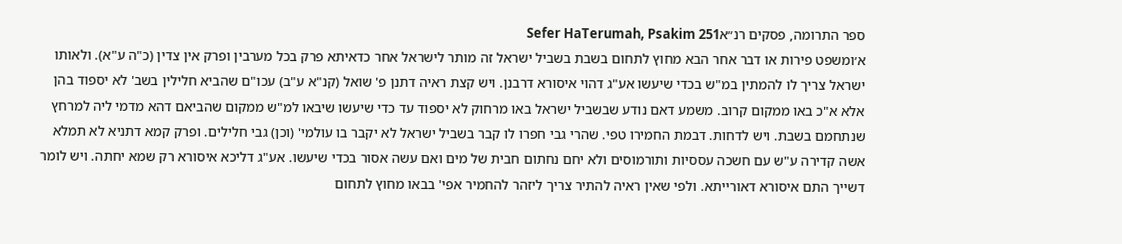ספר התרומה, פסקים רנ״אSefer HaTerumah, Psakim 251
א׳ומשפט פירות או דבר אחר הבא מחוץ לתחום בשבת בשביל ישראל זה מותר לישראל אחר כדאיתא פרק בכל מערבין ופרק אין צדין (כ"ה ע"א). ולאותו ישראל צריך לו להמתין במ"ש בכדי שיעשו אע"ג דהוי איסורא דרבנן. ויש קצת ראיה דתנן פ' שואל (קנ"א ע"ב) עכו"ם שהביא חלילין בשב' לא יספוד בהן אלא א"כ באו ממקום קרוב. משמע דאם נודע שבשביל ישראל באו מרחוק לא יספוד עד כדי שיעשו שיבאו למ"ש ממקום שהביאם דהא מדמי ליה למרחץ שנתחמם בשבת. ויש לדחות. דבמת החמירו טפי. שהרי גבי חפרו לו קבר בשביל ישראל לא יקבר בו עולמי' (וכן) גבי חלילים. ופרק קמא דתניא לא תמלא אשה קדירה ע"ש עם חשכה עססיות ותורמוסים ולא יחם נחתום חבית של מים ואם עשה אסור בכדי שיעשו. אע"ג דליכא איסורא רק שמא יחתה. ויש לומר דשייך התם איסורא דאורייתא. ולפי שאין ראיה להתיר צריך ליזהר להחמיר אפי' בבאו מחוץ לתחום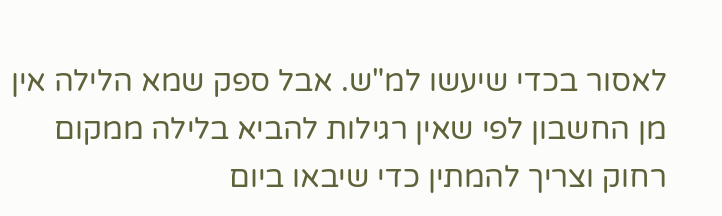לאסור בכדי שיעשו למ"ש. אבל ספק שמא הלילה אין מן החשבון לפי שאין רגילות להביא בלילה ממקום רחוק וצריך להמתין כדי שיבאו ביום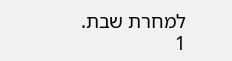למחרת שבת.
1